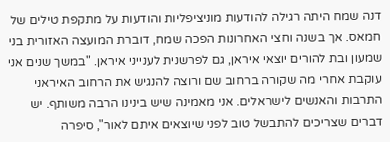דנה שמח היתה רגילה להודעות מוניציפליות והודעות על מתקפת טילים של חמאס. אך בשנה וחצי האחרונות הפכה שמח, דוברת המועצה האזורית בני שמעון ובת להורים יוצאי איראן, גם לפרשנית לענייני איראן. "במשך שנים אני עוקבת אחרי מה שקורה ברחוב שם ורוצה להנגיש את הרחוב האיראני התרבות והאנשים לישראלים. אני מאמינה שיש בינינו הרבה משותף. יש דברים שצריכים להתבשל טוב לפני שיוצאים איתם לאור", סיפרה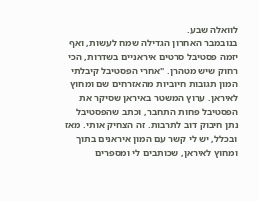לוואלה שבע.
בנובמבר האחרון הגדילה שמח לעשות, ואף יזמה פסטיבל סרטים איראניים בשדרות, הכי רחוק שיש מטהרן. "אחרי הפסטיבל קיבלתי המון תגובות חיוביות מהאזרחים שם ומחוץ לאיראן. ערוץ המשטר באיראן שסיקר את הפסטיבל פחות התחבר, וכתב שהפסטיבל נתן חיבוק דוב לתרבות. זה הצחיק אותי. מאז ובכלל, יש לי קשר עם המון איראנים בתוך ומחוץ לאיראן, שכותבים לי ומספרים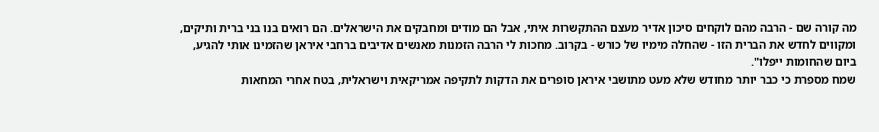מה קורה שם - הרבה מהם לוקחים סיכון אדיר מעצם ההתקשרות איתי, אבל הם מודים ומחבקים את הישראלים. הם רואים בנו בני ברית ותיקים, ומקווים לחדש את הברית הזו - שהחלה מימיו של כורש - בקרוב. מחכות לי הרבה הזמנות מאנשים אדיבים ברחבי איראן שהזמינו אותי להגיע, ביום שהחומות ייפלו".
שמח מספרת כי כבר יותר מחודש שלא מעט מתושבי איראן סופרים את הדקות לתקיפה אמריקאית וישראלית, בטח אחרי המחאות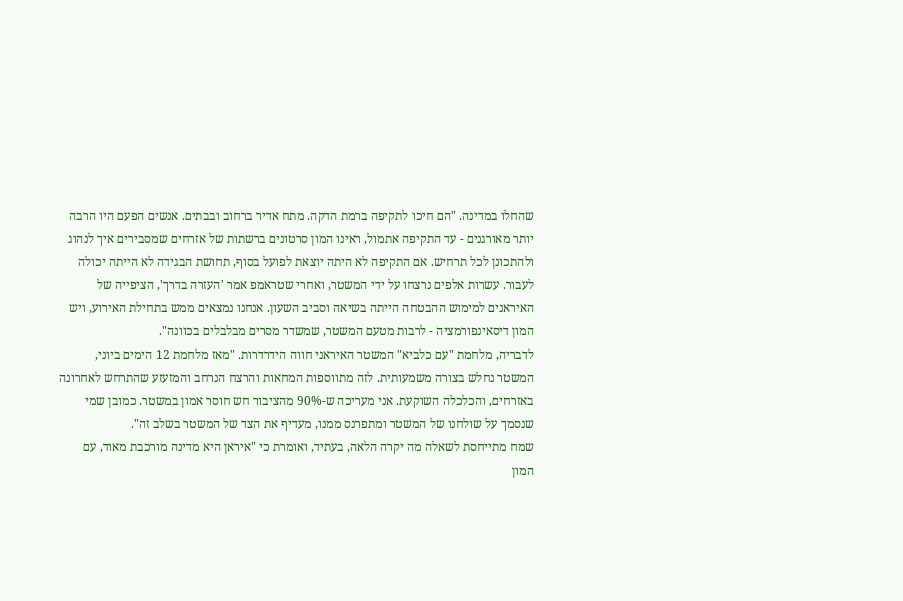שהחלו במדינה. "הם חיכו לתקיפה ברמת הדקה. מתח אדיר ברחוב ובבתים. אנשים הפעם היו הרבה יותר מאורגנים - עד התקיפה אתמול, ראינו המון סרטונים ברשתות של אזרחים שמסבירים איך לנהוג ולהתכונן לכל תרחיש. אם התקיפה לא היתה יוצאת לפועל בסוף, תחושת הבגידה לא הייתה יכולה לעבור. עשרות אלפים נרצחו על ידי המשטר, ואחרי שטראמפ אמר 'העזרה בדרך', הציפייה של האיראנים למימוש ההבטחה הייתה בשיאה וסביב השעון. אנחנו נמצאים ממש בתחילת האירוע, ויש המון דיסאינפורמציה - לרבות מטעם המשטר, שמשדר מסרים מבלבלים בכוונה".
לדבריה, מלחמת "עם כלביא" המשטר האיראני חווה הידרדרות. "מאז מלחמת 12 הימים ביוני, המשטר נחלש בצורה משמעותית. לזה מתווספות המחאות והרצח הנרחב והמזעזע שהתרחש לאחרונה באזרחים, והכלכלה השוקעת. אני מעריכה ש-90% מהציבור חש חוסר אמון במשטר. כמובן שמי שנסמך על שולחנו של המשטר ומתפרנס ממנו, מעדיף את הצד של המשטר בשלב זה".
שמח מתייחסת לשאלה מה יקרה הלאה, בעתיד, ואומרת כי "איראן היא מדינה מורכבת מאוד, עם המון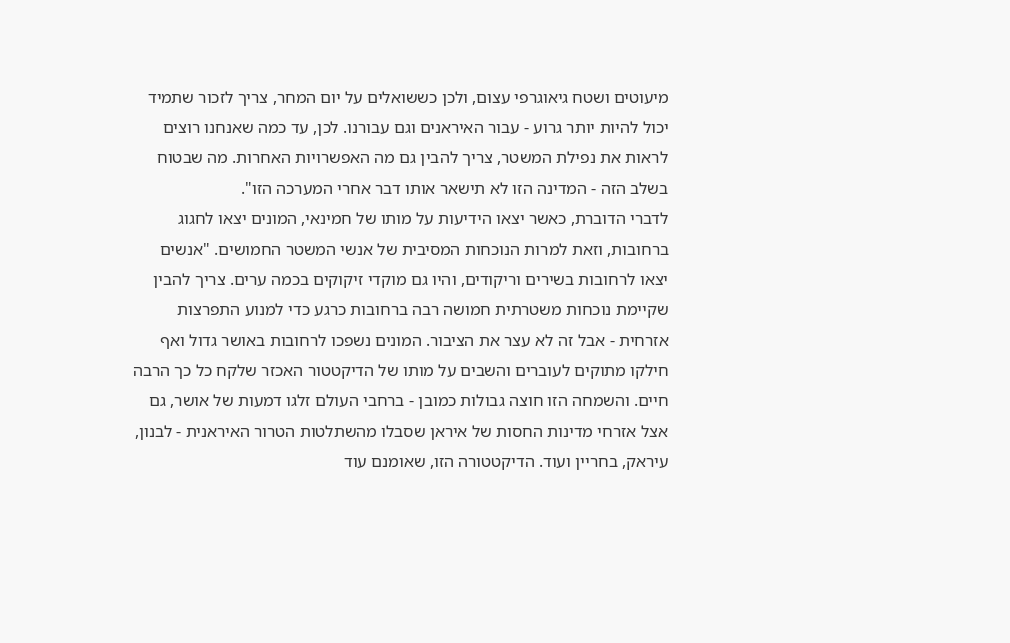מיעוטים ושטח גיאוגרפי עצום, ולכן כששואלים על יום המחר, צריך לזכור שתמיד יכול להיות יותר גרוע - עבור האיראנים וגם עבורנו. לכן, עד כמה שאנחנו רוצים לראות את נפילת המשטר, צריך להבין גם מה האפשרויות האחרות. מה שבטוח בשלב הזה - המדינה הזו לא תישאר אותו דבר אחרי המערכה הזו".
לדברי הדוברת, כאשר יצאו הידיעות על מותו של חמינאי, המונים יצאו לחגוג ברחובות, וזאת למרות הנוכחות המסיבית של אנשי המשטר החמושים. "אנשים יצאו לרחובות בשירים וריקודים, והיו גם מוקדי זיקוקים בכמה ערים. צריך להבין שקיימת נוכחות משטרתית חמושה רבה ברחובות כרגע כדי למנוע התפרצות אזרחית - אבל זה לא עצר את הציבור. המונים נשפכו לרחובות באושר גדול ואף חילקו מתוקים לעוברים והשבים על מותו של הדיקטטור האכזר שלקח כל כך הרבה חיים. והשמחה הזו חוצה גבולות כמובן - ברחבי העולם זלגו דמעות של אושר, גם אצל אזרחי מדינות החסות של איראן שסבלו מהשתלטות הטרור האיראנית - לבנון, עיראק, בחריין ועוד. הדיקטטורה הזו, שאומנם עוד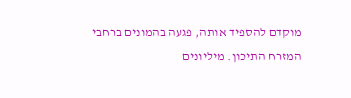מוקדם להספיד אותה, פגעה בהמונים ברחבי המזרח התיכון. מיליונים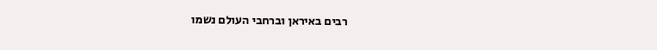רבים באיראן וברחבי העולם נשמו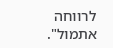לרווחה אתמול".